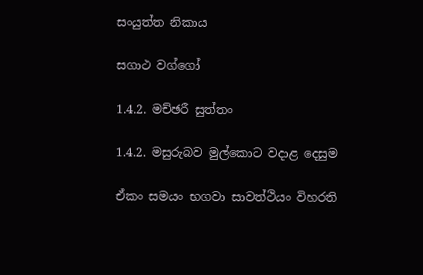සංයුත්ත නිකාය

සගාථ වග්ගෝ

1.4.2. මච්ඡරී සුත්තං

1.4.2. මසුරුබව මුල්කොට වදාළ දෙසුම

ඒකං සමයං භගවා සාවත්‌ථියං විහරති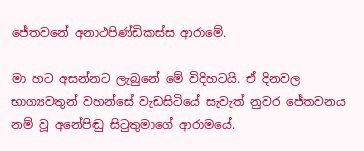ජේතවනේ අනාථපිණ්‌ඩිකස්‌ස ආරාමේ.

මා හට අසන්නට ලැබුනේ මේ විදිහටයි. ඒ දිනවල භාග්‍යවතුන් වහන්සේ වැඩසිටියේ සැවැත් නුවර ජේතවනය නම් වූ අනේපිඬු සිටුතුමාගේ ආරාමයේ.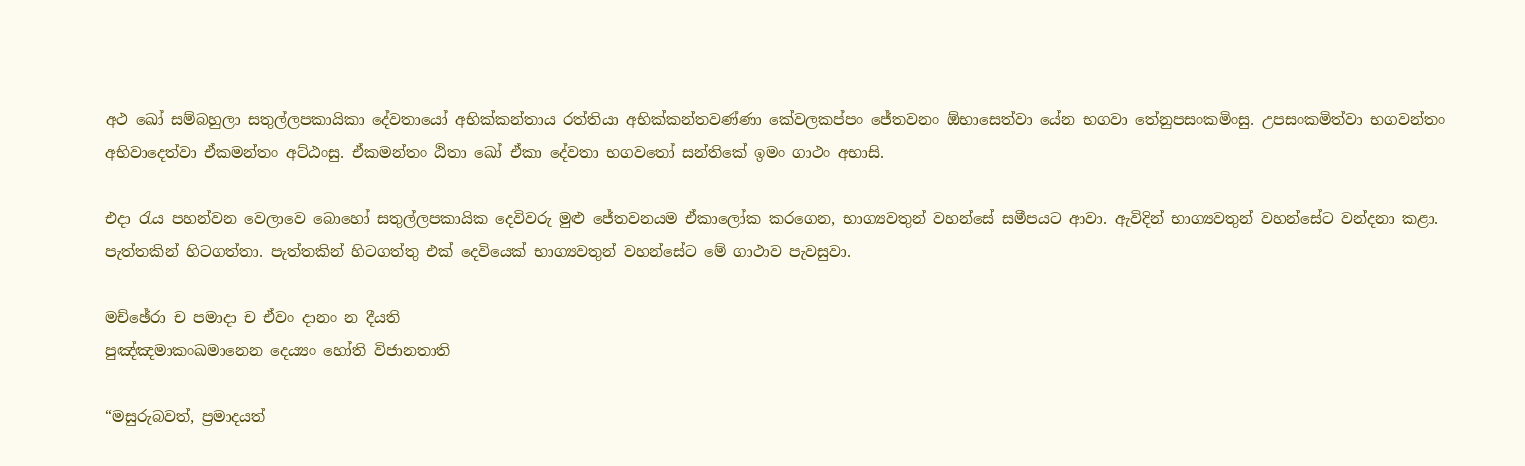අථ ඛෝ සම්‌බහුලා සතුල්‌ලපකායිකා දේවතායෝ අභික්‌කන්‌තාය රත්‌තියා අභික්‌කන්‌තවණ්‌ණා කේවලකප්‌පං ජේතවනං ඕභාසෙත්‌වා යේන භගවා තේනුපසං‌කමිංසු. උපසං‌කමිත්‌වා භගවන්‌තං අභිවාදෙත්‌වා ඒකමන්‌තං අට්‌ඨංසු. ඒකමන්‌තං ඨිතා ඛෝ ඒකා දේවතා භගවතෝ සන්‌තිකේ ඉමං ගාථං අභාසි.

එදා රැය පහන්වන වෙලාවෙ බොහෝ සතුල්ලපකායික දෙවිවරු මුළු ජේතවනයම ඒකාලෝක කරගෙන, භාග්‍යවතුන් වහන්සේ සමීපයට ආවා. ඇවිදින් භාග්‍යවතුන් වහන්සේට වන්දනා කළා. පැත්තකින් හිටගත්තා. පැත්තකින් හිටගත්තු එක් දෙවියෙක් භාග්‍යවතුන් වහන්සේට මේ ගාථාව පැවසුවා.

මච්‌ඡේරා ච පමාදා ච ඒවං දානං න දීයති
පුඤ්‌ඤමාකං‌ඛමානෙන දෙය්‍යං හෝති විජානතාති

“මසුරුබවත්, ප්‍රමාදයත්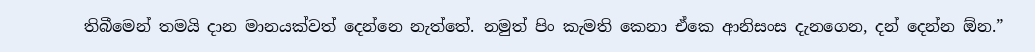තිබීමෙන් තමයි දාන මානයක්වත් දෙන්නෙ නැත්තේ. නමුත් පිං කැමති කෙනා ඒකෙ ආනිසංස දැනගෙන, දන් දෙන්න ඕන.”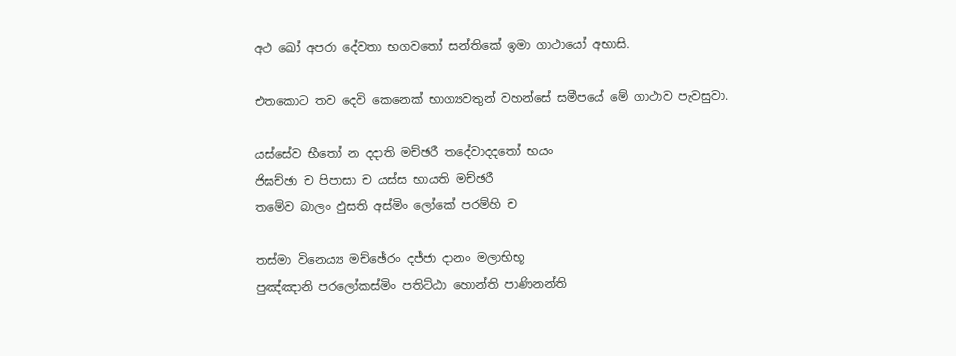අථ ඛෝ අපරා දේවතා භගවතෝ සන්‌තිකේ ඉමා ගාථායෝ අභාසි.

එතකොට තව දෙවි කෙනෙක් භාග්‍යවතුන් වහන්සේ සමීපයේ මේ ගාථාව පැවසුවා.

යස්‌සේව භීතෝ න දදාති මච්‌ඡරී තදේවාදදතෝ භයං
ජිඝච්‌ඡා ච පිපාසා ච යස්‌ස භායති මච්‌ඡරී
තමේව බාලං ඵුසති අස්‌මිං ලෝකේ පරම්‌හි ච

තස්‌මා විනෙය්‍ය මච්‌ඡේරං දජ්‌ජා දානං මලාභිභූ
පුඤ්‌ඤානි පරලෝකස්‌මිං පතිට්‌ඨා හොන්‌ති පාණිනන්‌ති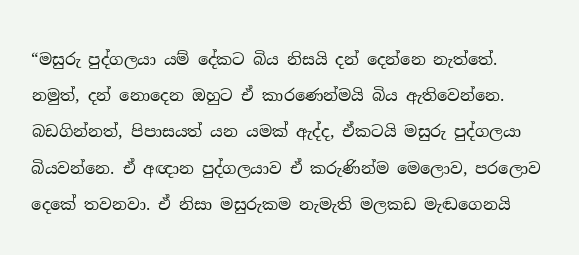“මසුරු පුද්ගලයා යම් දේකට බිය නිසයි දන් දෙන්නෙ නැත්තේ. නමුත්, දන් නොදෙන ඔහුට ඒ කාරණෙන්මයි බිය ඇතිවෙන්නෙ. බඩගින්නත්, පිපාසයත් යන යමක් ඇද්ද, ඒකටයි මසුරු පුද්ගලයා බියවන්නෙ. ඒ අඥාන පුද්ගලයාව ඒ කරුණින්ම මෙලොව, පරලොව දෙකේ තවනවා. ඒ නිසා මසුරුකම නැමැති මලකඩ මැඬගෙනයි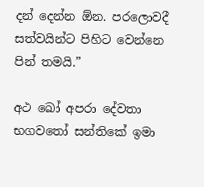දන් දෙන්න ඕන. පරලොවදී සත්වයින්ට පිහිට වෙන්නෙ පින් තමයි.”

අථ ඛෝ අපරා දේවතා භගවතෝ සන්‌තිකේ ඉමා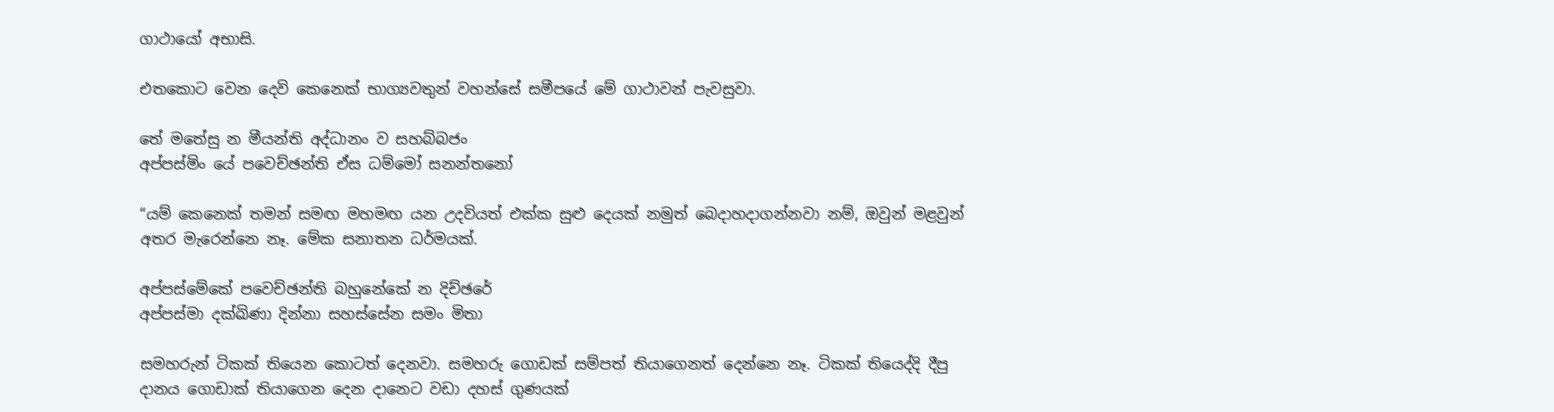ගාථායෝ අභාසි.

එතකොට වෙන දෙවි කෙනෙක් භාග්‍යවතුන් වහන්සේ සමීපයේ මේ ගාථාවන් පැවසුවා.

තේ මතේසු න මීයන්‌ති අද්ධානං ව සහබ්‌බජං
අප්‌පස්‌මිං යේ පවෙච්‌ඡන්‌ති ඒස ධම්‌මෝ සනන්‌තනෝ

“යම් කෙනෙක් තමන් සමඟ මහමඟ යන උදවියත් එක්ක සුළු දෙයක් නමුත් බෙදාහදාගන්නවා නම්, ඔවුන් මළවුන් අතර මැරෙන්නෙ නෑ. මේක සනාතන ධර්මයක්.

අප්‌පස්‌මේකේ පවෙච්‌ඡන්‌ති බහුනේකේ න දිච්‌ඡරේ
අප්‌පස්‌මා දක්‌ඛිණා දින්‌නා සහස්‌සේන සමං මිතා

සමහරුන් ටිකක් තියෙන කොටත් දෙනවා. සමහරු ගොඩක් සම්පත් තියාගෙනත් දෙන්නෙ නෑ. ටිකක් තියෙද්දි දීපු දානය ගොඩාක් තියාගෙන දෙන දානෙට වඩා දහස් ගුණයක්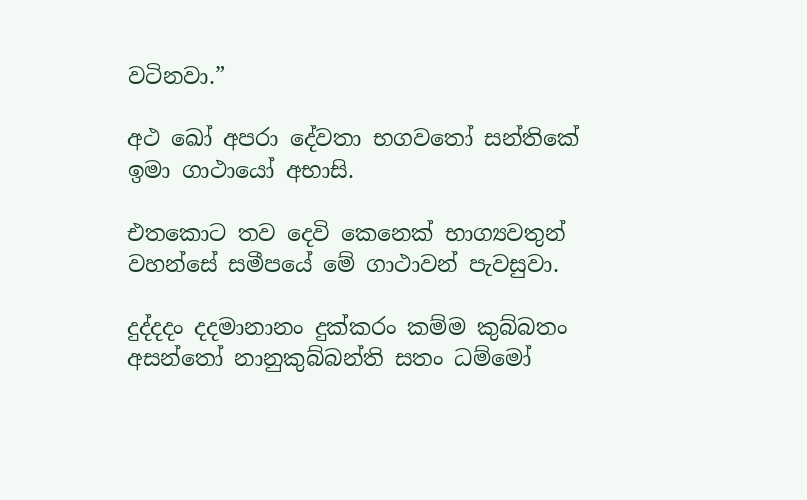වටිනවා.”

අථ ඛෝ අපරා දේවතා භගවතෝ සන්‌තිකේ ඉමා ගාථායෝ අභාසි.

එතකොට තව දෙවි කෙනෙක් භාග්‍යවතුන් වහන්සේ සමීපයේ මේ ගාථාවන් පැවසුවා.

දුද්‌දදං දදමානානං දුක්‌කරං කම්‌ම කුබ්‌බතං
අසන්‌තෝ නානුකුබ්‌බන්‌ති සතං ධම්‌මෝ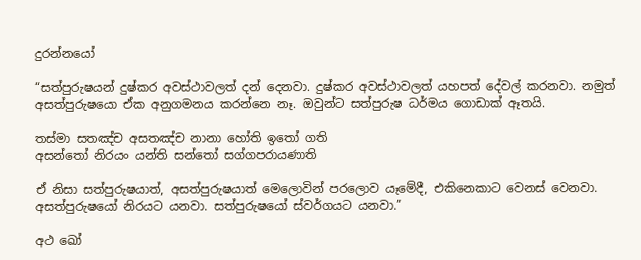දුරන්‌නයෝ

“සත්පුරුෂයන් දුෂ්කර අවස්ථාවලත් දන් දෙනවා. දුෂ්කර අවස්ථාවලත් යහපත් දේවල් කරනවා. නමුත් අසත්පුරුෂයො ඒක අනුගමනය කරන්නෙ නෑ. ඔවුන්ට සත්පුරුෂ ධර්මය ගොඩාක් ඈතයි.

තස්‌මා සතඤ්‌ච අසතඤ්ච නානා හෝති ඉතෝ ගති
අසන්‌තෝ නිරයං යන්‌ති සන්‌තෝ සග්‌ගපරායණාති

ඒ නිසා සත්පුරුෂයාත්, අසත්පුරුෂයාත් මෙලොවින් පරලොව යෑමේදී, එකිනෙකාට වෙනස් වෙනවා. අසත්පුරුෂයෝ නිරයට යනවා. සත්පුරුෂයෝ ස්වර්ගයට යනවා.”

අථ ඛෝ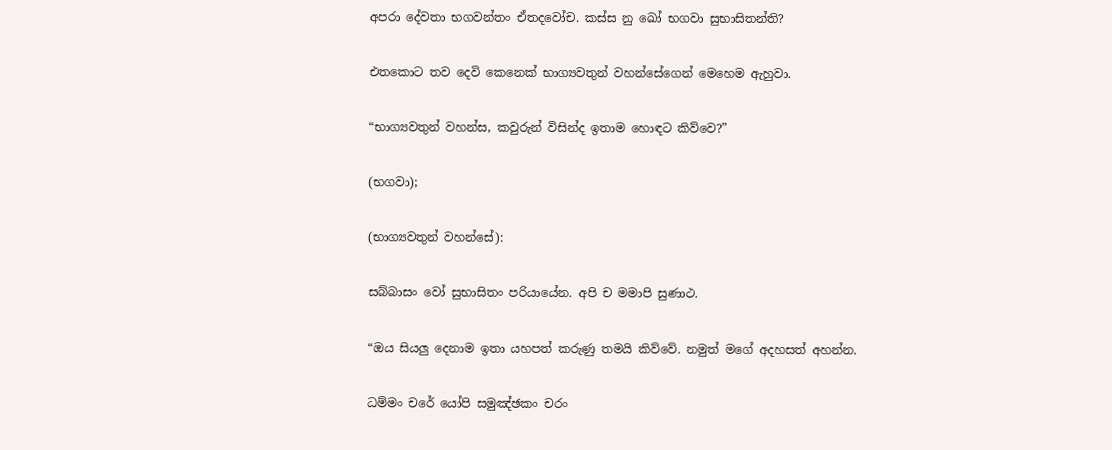අපරා දේවතා භගවන්තං ඒතදවෝච. කස්‌ස නු ඛෝ භගවා සුභාසිතන්‌ති?

එතකොට තව දෙවි කෙනෙක් භාග්‍යවතුන් වහන්සේගෙන් මෙහෙම ඇහුවා.

“භාග්‍යවතුන් වහන්ස, කවුරුන් විසින්ද ඉතාම හොඳට කිව්වෙ?”

(භගවා);

(භාග්‍යවතුන් වහන්සේ):

සබ්‌බාසං වෝ සුභාසිතං පරියායේන. අපි ච මමාපි සුණාථ.

“ඔය සියලු දෙනාම ඉතා යහපත් කරුණු තමයි කිව්වේ. නමුත් මගේ අදහසත් අහන්න.

ධම්‌මං චරේ යෝපි සමුඤ්‌ඡකං චරං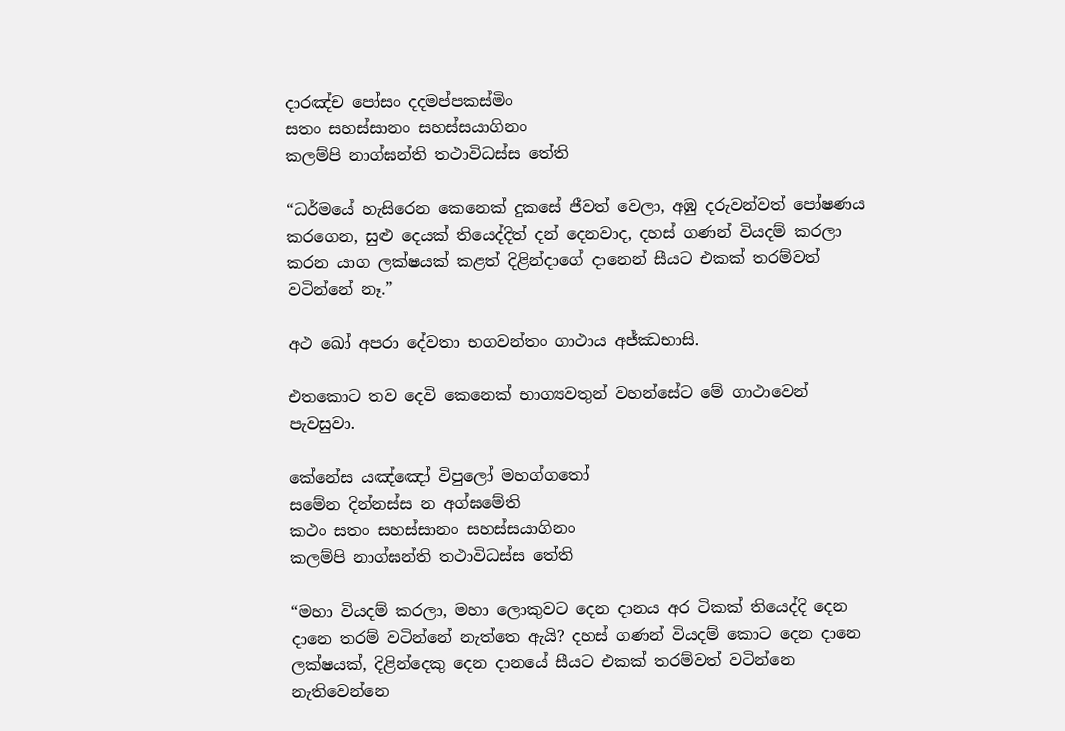දාරඤ්‌ච පෝසං දදමප්‌පකස්‌මිං
සතං සහස්‌සානං සහස්‌සයාගිනං
කලම්‌පි නාග්‌ඝන්‌ති තථාවිධස්‌ස තේති

“ධර්මයේ හැසිරෙන කෙනෙක් දුකසේ ජීවත් වෙලා, අඹු දරුවන්වත් පෝෂණය කරගෙන, සුළු දෙයක් තියෙද්දිත් දන් දෙනවාද, දහස් ගණන් වියදම් කරලා කරන යාග ලක්ෂයක් කළත් දිළින්දාගේ දානෙන් සීයට එකක් තරම්වත් වටින්නේ නෑ.”

අථ ඛෝ අපරා දේවතා භගවන්‌තං ගාථාය අජ්‌ඣභාසි.

එතකොට තව දෙවි කෙනෙක් භාග්‍යවතුන් වහන්සේට මේ ගාථාවෙන් පැවසුවා.

කේනේස යඤ්‌ඤෝ විපුලෝ මහග්‌ගතෝ
සමේන දින්‌නස්‌ස න අග්‌ඝමේති
කථං සතං සහස්‌සානං සහස්‌සයාගිනං
කලම්‌පි නාග්‌ඝන්‌ති තථාවිධස්‌ස තේති

“මහා වියදම් කරලා, මහා ලොකුවට දෙන දානය අර ටිකක් තියෙද්දි දෙන දානෙ තරම් වටින්නේ නැත්තෙ ඇයි? දහස් ගණන් වියදම් කොට දෙන දානෙ ලක්ෂයක්, දිළින්දෙකු දෙන දානයේ සීයට එකක් තරම්වත් වටින්නෙ නැතිවෙන්නෙ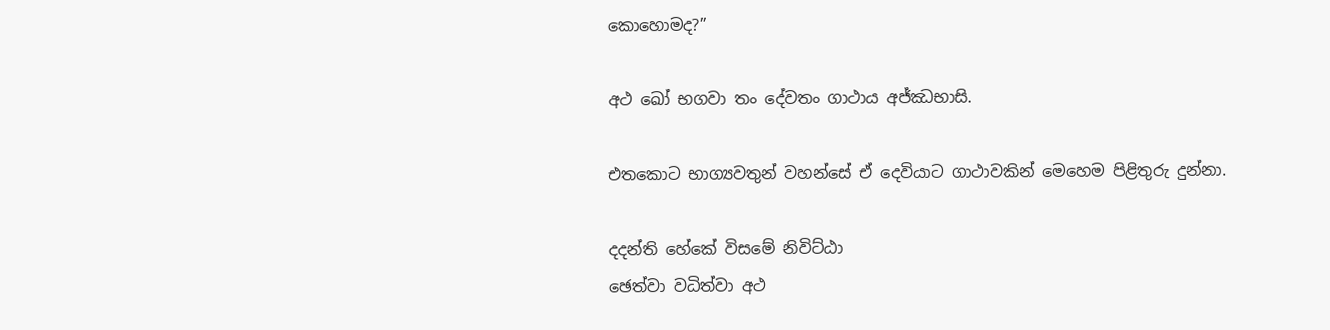කොහොමද?”

අථ ඛෝ භගවා තං දේවතං ගාථාය අජ්ඣභාසි.

එතකොට භාග්‍යවතුන් වහන්සේ ඒ දෙවියාට ගාථාවකින් මෙහෙම පිළිතුරු දුන්නා.

දදන්‌ති හේකේ විසමේ නිවිට්‌ඨා
ඡෙත්‌වා වධිත්‌වා අථ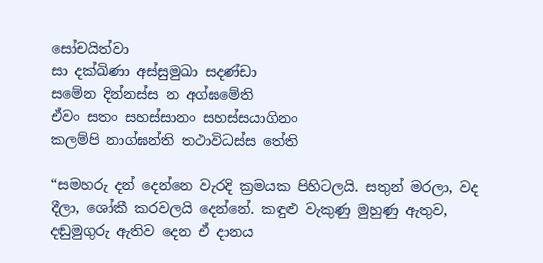සෝචයිත්‌වා
සා දක්‌ඛිණා අස්‌සුමුඛා සදණ්‌ඩා
සමේන දින්‌නස්‌ස න අග්‌ඝමේති
ඒවං සතං සහස්‌සානං සහස්‌සයාගිනං
කලම්‌පි නාග්‌ඝන්‌ති තථාවිධස්‌ස තේති

“සමහරු දන් දෙන්නෙ වැරදි ක්‍රමයක පිහිටලයි. සතුන් මරලා, වද දීලා, ශෝකී කරවලයි දෙන්නේ. කඳුළු වැකුණු මුහුණු ඇතුව, දඬුමුගුරු ඇතිව දෙන ඒ දානය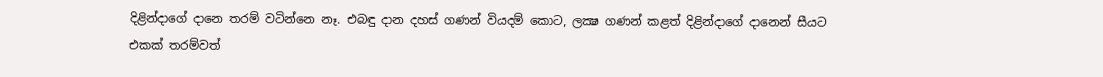දිළින්දාගේ දානෙ තරම් වටින්නෙ නෑ. එබඳු දාන දහස් ගණන් වියදම් කොට, ලක්‍ෂ ගණන් කළත් දිළින්දාගේ දානෙන් සීයට එකක් තරම්වත්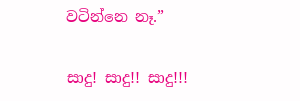වටින්නෙ නෑ.”

සාදු! සාදු!! සාදු!!!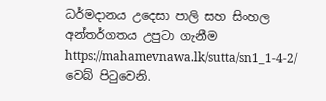ධර්මදානය උදෙසා පාලි සහ සිංහල අන්තර්ගතය උපුටා ගැනීම https://mahamevnawa.lk/sutta/sn1_1-4-2/ වෙබ් පිටුවෙනි.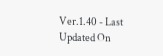Ver.1.40 - Last Updated On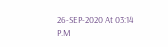26-SEP-2020 At 03:14 P.M